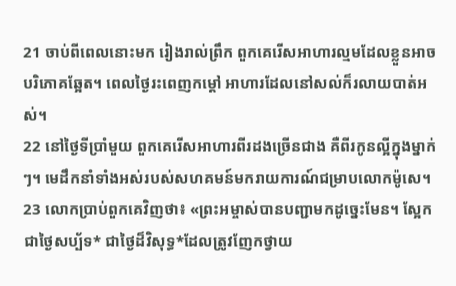21 ចាប់ពីពេលនោះមក រៀងរាល់ព្រឹក ពួកគេរើសអាហារល្មមដែលខ្លួនអាចបរិភោគឆ្អែត។ ពេលថ្ងៃរះពេញកម្ដៅ អាហារដែលនៅសល់ក៏រលាយបាត់អស់។
22 នៅថ្ងៃទីប្រាំមួយ ពួកគេរើសអាហារពីរដងច្រើនជាង គឺពីរកូនល្អីក្នុងម្នាក់ៗ។ មេដឹកនាំទាំងអស់របស់សហគមន៍មករាយការណ៍ជម្រាបលោកម៉ូសេ។
23 លោកប្រាប់ពួកគេវិញថា៖ «ព្រះអម្ចាស់បានបញ្ជាមកដូច្នេះមែន។ ស្អែកជាថ្ងៃសប្ប័ទ* ជាថ្ងៃដ៏វិសុទ្ធ*ដែលត្រូវញែកថ្វាយ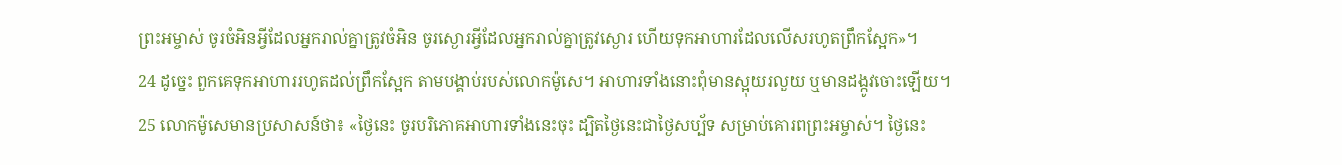ព្រះអម្ចាស់ ចូរចំអិនអ្វីដែលអ្នករាល់គ្នាត្រូវចំអិន ចូរស្ងោរអ្វីដែលអ្នករាល់គ្នាត្រូវស្ងោរ ហើយទុកអាហារដែលលើសរហូតព្រឹកស្អែក»។
24 ដូច្នេះ ពួកគេទុកអាហាររហូតដល់ព្រឹកស្អែក តាមបង្គាប់របស់លោកម៉ូសេ។ អាហារទាំងនោះពុំមានស្អុយរលួយ ឬមានដង្កូវចោះឡើយ។
25 លោកម៉ូសេមានប្រសាសន៍ថា៖ «ថ្ងៃនេះ ចូរបរិភោគអាហារទាំងនេះចុះ ដ្បិតថ្ងៃនេះជាថ្ងៃសប្ប័ទ សម្រាប់គោរពព្រះអម្ចាស់។ ថ្ងៃនេះ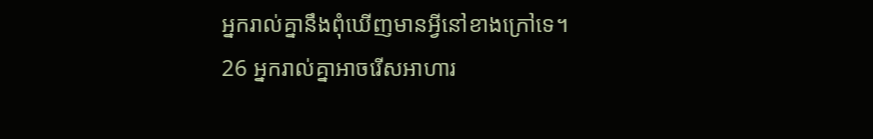អ្នករាល់គ្នានឹងពុំឃើញមានអ្វីនៅខាងក្រៅទេ។
26 អ្នករាល់គ្នាអាចរើសអាហារ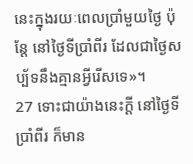នេះក្នុងរយៈពេលប្រាំមួយថ្ងៃ ប៉ុន្តែ នៅថ្ងៃទីប្រាំពីរ ដែលជាថ្ងៃសប្ប័ទនឹងគ្មានអ្វីរើសទេ»។
27 ទោះជាយ៉ាងនេះក្ដី នៅថ្ងៃទីប្រាំពីរ ក៏មាន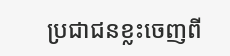ប្រជាជនខ្លះចេញពី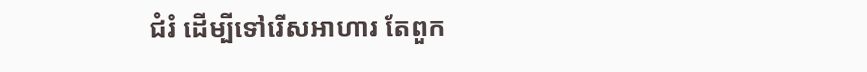ជំរំ ដើម្បីទៅរើសអាហារ តែពួក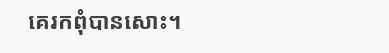គេរកពុំបានសោះ។